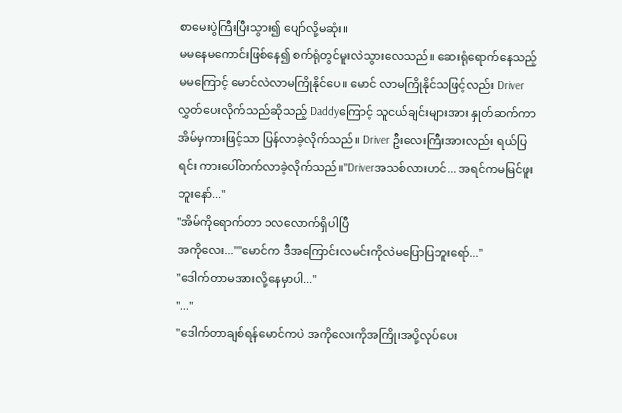စာမေးပွဲကြီးပြီးသွား၍ ပျော်လို့မဆုံး။
မမနေမကောင်းဖြစ်နေ၍ စက်ရုံတွင်မူးလဲသွားလေသည်။ ဆေးရုံရောက်နေသည့် မမကြောင့် မောင်လဲလာမကြိုနိုင်ပေ။ မောင် လာမကြိုနိုင်သဖြင့်လည်း Driver လွှတ်ပေးလိုက်သည်ဆိုသည့် Daddyကြောင့် သူငယ်ချင်းများအား နှုတ်ဆက်ကာ အိမ်မှကားဖြင့်သာ ပြန်လာခဲ့လိုက်သည်။ Driver ဦးလေးကြီးအားလည်း ရယ်ပြရင်း ကားပေါ်တက်လာခဲ့လိုက်သည်။"Driverအသစ်လားဟင်... အရင်ကမမြင်ဖူးဘူးနော်..."
"အိမ်ကိုရောက်တာ ၁လလောက်ရှိပါပြီ
အကိုလေး...""မောင်က ဒီအကြောင်းလမင်းကိုလဲမပြောပြဘူးရော်..."
"ဒေါက်တာမအားလို့နေမှာပါ..."
"..."
"ဒေါက်တာချစ်ရန်မောင်ကပဲ အကိုလေးကိုအကြို၊အပို့လုပ်ပေး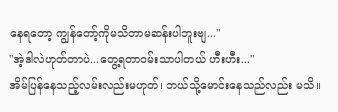နေရတော့ ကျွန်တော့်ကိုမသိတာမဆန်းပါဘူးဗျ..."
"အဲ့ဒါလဲဟုတ်တာပဲ...တွေ့ရတာဝမ်းသာပါတယ် ဟီးဟီး..."
အိမ်ပြန်နေသည့်လမ်းလည်းမဟုတ်၊ ဘယ်သို့မောင်းနေသည်လည်း မသိ။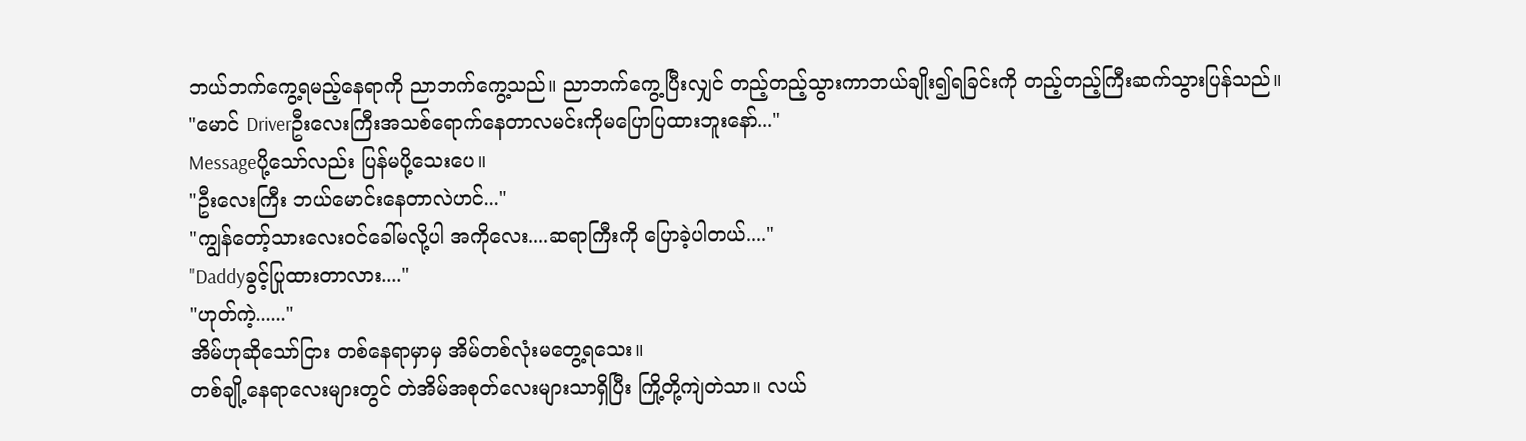ဘယ်ဘက်ကွေ့ရမည့်နေရာကို ညာဘက်ကွေ့သည်။ ညာဘက်ကွေ့ပြီးလျှင် တည့်တည့်သွားကာဘယ်ချိုး၍ရခြင်းကို တည့်တည့်ကြီးဆက်သွားပြန်သည်။
"မောင် Driverဦးလေးကြီးအသစ်ရောက်နေတာလမင်းကိုမပြောပြထားဘူးနော်..."
Messageပို့သော်လည်း ပြန်မပို့သေးပေ။
"ဦးလေးကြီး ဘယ်မောင်းနေတာလဲဟင်..."
"ကျွန်တော့်သားလေးဝင်ခေါ်မလို့ပါ အကိုလေး....ဆရာကြီးကို ပြောခဲ့ပါတယ်...."
"Daddyခွင့်ပြုထားတာလား...."
"ဟုတ်ကဲ့......"
အိမ်ဟုဆိုသော်ငြား တစ်နေရာမှာမှ အိမ်တစ်လုံးမတွေ့ရသေး။
တစ်ချို့နေရာလေးများတွင် တဲအိမ်အစုတ်လေးများသာရှိပြီး ကြို့တို့ကျဲတဲသာ။ လယ်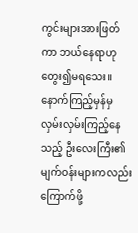ကွင်းများအားဖြတ်ကာ ဘယ်နေရာဟုတွေး၍မရသေး။ နောက်ကြည့်မှန်မှ လှမ်းလှမ်းကြည့်နေသည့် ဦးလေးကြီး၏မျက်ဝန်းများကလည်း ကြောက်ဖို့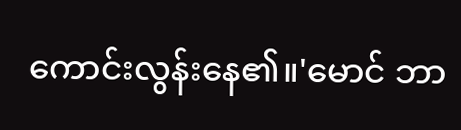ကောင်းလွန်းနေ၏။'မောင် ဘာ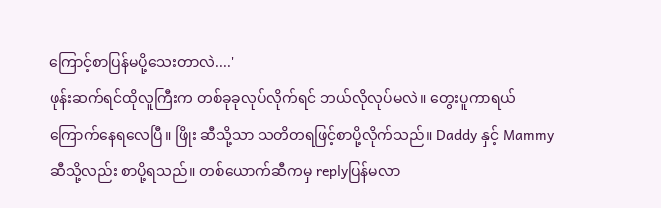ကြောင့်စာပြန်မပို့သေးတာလဲ....'
ဖုန်းဆက်ရင်ထိုလူကြီးက တစ်ခုခုလုပ်လိုက်ရင် ဘယ်လိုလုပ်မလဲ။ တွေးပူကာရယ်ကြောက်နေရလေပြီ။ ဖြိုး ဆီသို့သာ သတိတရဖြင့်စာပို့လိုက်သည်။ Daddy နှင့် Mammyဆီသို့လည်း စာပို့ရသည်။ တစ်ယောက်ဆီကမှ replyပြန်မလာ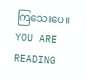ကြသေးပေ။
YOU ARE READING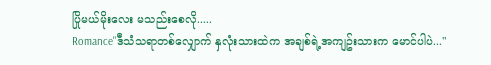ပြိုမယ်မိုးလေး မသည်းစေလို.....
Romance"ဒီသံသရာတစ်လျှောက် နှလုံးသားထဲက အချစ်ရဲ့အကျဥ်းသားက မောင်ပါပဲ..."